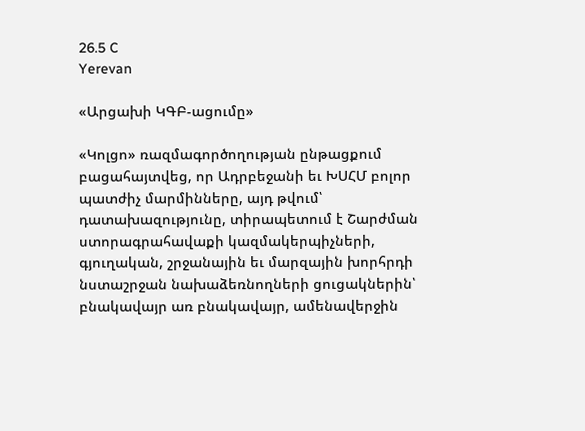26.5 C
Yerevan

«Արցախի ԿԳԲ-ացումը»

«Կոլցո» ռազմագործողության ընթացքում բացահայտվեց, որ Ադրբեջանի եւ ԽՍՀՄ բոլոր պատժիչ մարմինները, այդ թվում՝ դատախազությունը, տիրապետում է Շարժման ստորագրահավաքի կազմակերպիչների, գյուղական, շրջանային եւ մարզային խորհրդի նստաշրջան նախաձեռնողների ցուցակներին՝ բնակավայր առ բնակավայր, ամենավերջին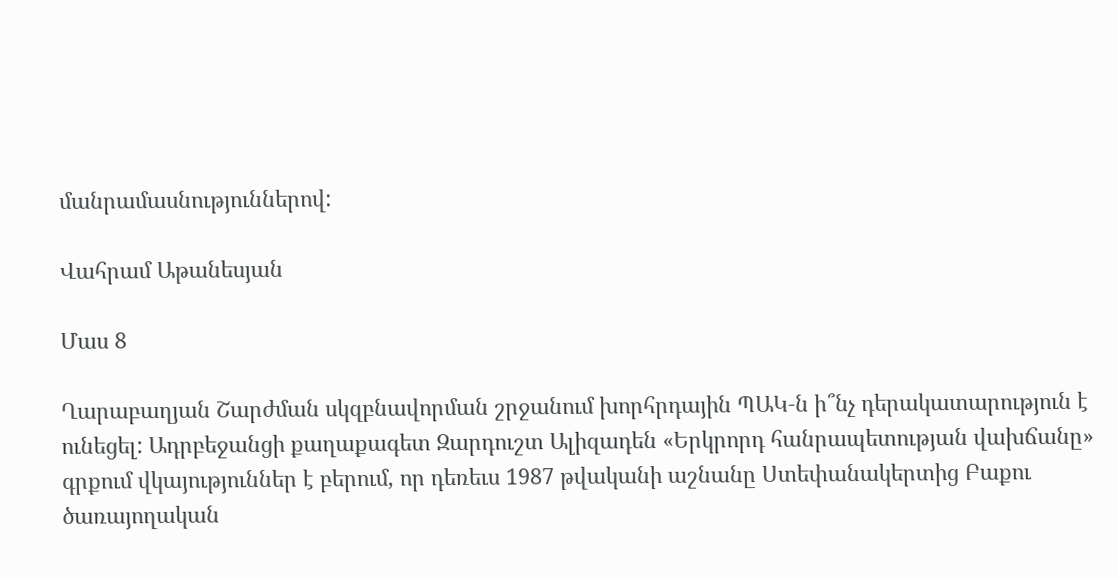մանրամասնություններով:

Վահրամ Աթանեսյան

Մաս 8

Ղարաբաղյան Շարժման սկզբնավորման շրջանում խորհրդային ՊԱԿ‑ն ի՞նչ դերակատարություն է ունեցել: Ադրբեջանցի քաղաքագետ Զարդուշտ Ալիզադեն «Երկրորդ հանրապետության վախճանը» գրքում վկայություններ է բերում, որ դեռեւս 1987 թվականի աշնանը Ստեփանակերտից Բաքու ծառայողական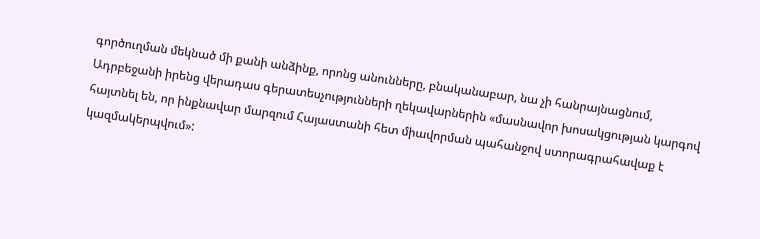գործուղման մեկնած մի քանի անձինք, որոնց անունները, բնականաբար, նա չի հանրայնացնում, Ադրբեջանի իրենց վերադաս գերատեսչությունների ղեկավարներին «մասնավոր խոսակցության կարգով հայտնել են, որ ինքնավար մարզում Հայաստանի հետ միավորման պահանջով ստորագրահավաք է կազմակերպվում»: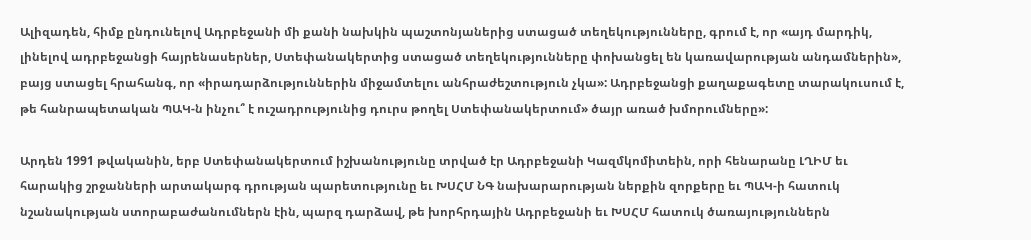Ալիզադեն, հիմք ընդունելով Ադրբեջանի մի քանի նախկին պաշտոնյաներից ստացած տեղեկությունները, գրում է, որ «այդ մարդիկ, լինելով ադրբեջանցի հայրենասերներ, Ստեփանակերտից ստացած տեղեկությունները փոխանցել են կառավարության անդամներին», բայց ստացել հրահանգ, որ «իրադարձություններին միջամտելու անհրաժեշտություն չկա»: Ադրբեջանցի քաղաքագետը տարակուսում է, թե հանրապետական ՊԱԿ‑ն ինչու՞ է ուշադրությունից դուրս թողել Ստեփանակերտում» ծայր առած խմորումները»:

Արդեն 1991 թվականին, երբ Ստեփանակերտում իշխանությունը տրված էր Ադրբեջանի Կազմկոմիտեին, որի հենարանը ԼՂԻՄ եւ հարակից շրջանների արտակարգ դրության պարետությունը եւ ԽՍՀՄ ՆԳ նախարարության ներքին զորքերը եւ ՊԱԿ‑ի հատուկ նշանակության ստորաբաժանումներն էին, պարզ դարձավ, թե խորհրդային Ադրբեջանի եւ ԽՍՀՄ հատուկ ծառայություններն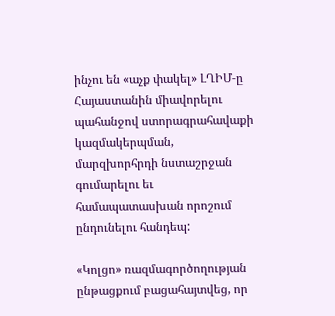ինչու են «աչք փակել» ԼՂԻՄ‑ը Հայաստանին միավորելու պահանջով ստորագրահավաքի կազմակերպման, մարզխորհրդի նստաշրջան գումարելու եւ համապատասխան որոշում ընդունելու հանդեպ:

«Կոլցո» ռազմագործողության ընթացքում բացահայտվեց, որ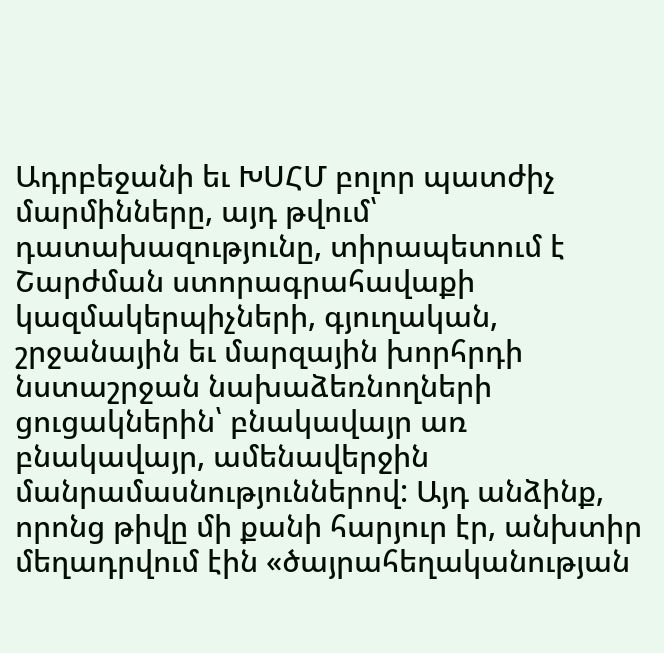Ադրբեջանի եւ ԽՍՀՄ բոլոր պատժիչ մարմինները, այդ թվում՝ դատախազությունը, տիրապետում է Շարժման ստորագրահավաքի կազմակերպիչների, գյուղական, շրջանային եւ մարզային խորհրդի նստաշրջան նախաձեռնողների ցուցակներին՝ բնակավայր առ բնակավայր, ամենավերջին մանրամասնություններով: Այդ անձինք, որոնց թիվը մի քանի հարյուր էր, անխտիր մեղադրվում էին «ծայրահեղականության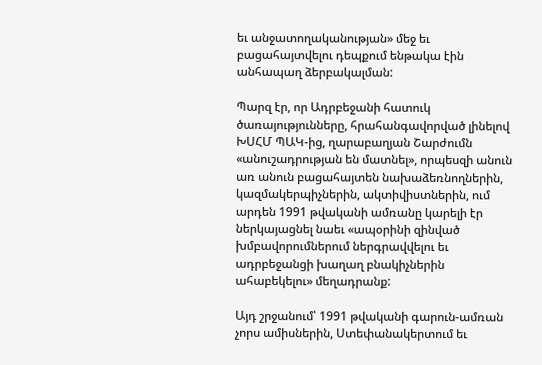եւ անջատողականության» մեջ եւ բացահայտվելու դեպքում ենթակա էին անհապաղ ձերբակալման:

Պարզ էր, որ Ադրբեջանի հատուկ ծառայությունները, հրահանգավորված լինելով ԽՍՀՄ ՊԱԿ-ից, ղարաբաղյան Շարժումն «անուշադրության են մատնել», որպեսզի անուն առ անուն բացահայտեն նախաձեռնողներին, կազմակերպիչներին, ակտիվիստներին, ում արդեն 1991 թվականի ամռանը կարելի էր ներկայացնել նաեւ «ապօրինի զինված խմբավորումներում ներգրավվելու եւ ադրբեջանցի խաղաղ բնակիչներին ահաբեկելու» մեղադրանք:

Այդ շրջանում՝ 1991 թվականի գարուն-ամռան չորս ամիսներին, Ստեփանակերտում եւ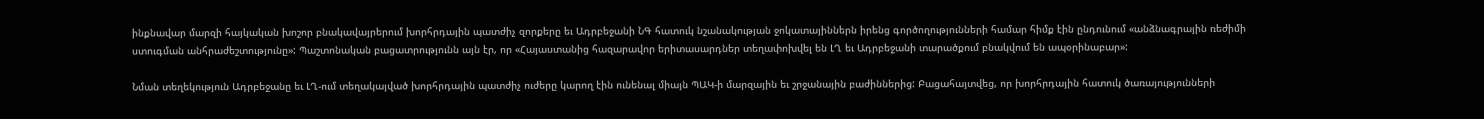ինքնավար մարզի հայկական խոշոր բնակավայրերում խորհրդային պատժիչ զորքերը եւ Ադրբեջանի ՆԳ հատուկ նշանակության ջոկատայիններն իրենց գործողությունների համար հիմք էին ընդունում «անձնագրային ռեժիմի ստուգման անհրաժեշտությունը»: Պաշտոնական բացատրությունն այն էր, որ «Հայաստանից հազարավոր երիտասարդներ տեղափոխվել են ԼՂ եւ Ադրբեջանի տարածքում բնակվում են ապօրինաբար»:

Նման տեղեկություն Ադրբեջանը եւ ԼՂ-ում տեղակայված խորհրդային պատժիչ ուժերը կարող էին ունենալ միայն ՊԱԿ‑ի մարզային եւ շրջանային բաժիններից: Բացահայտվեց, որ խորհրդային հատուկ ծառայությունների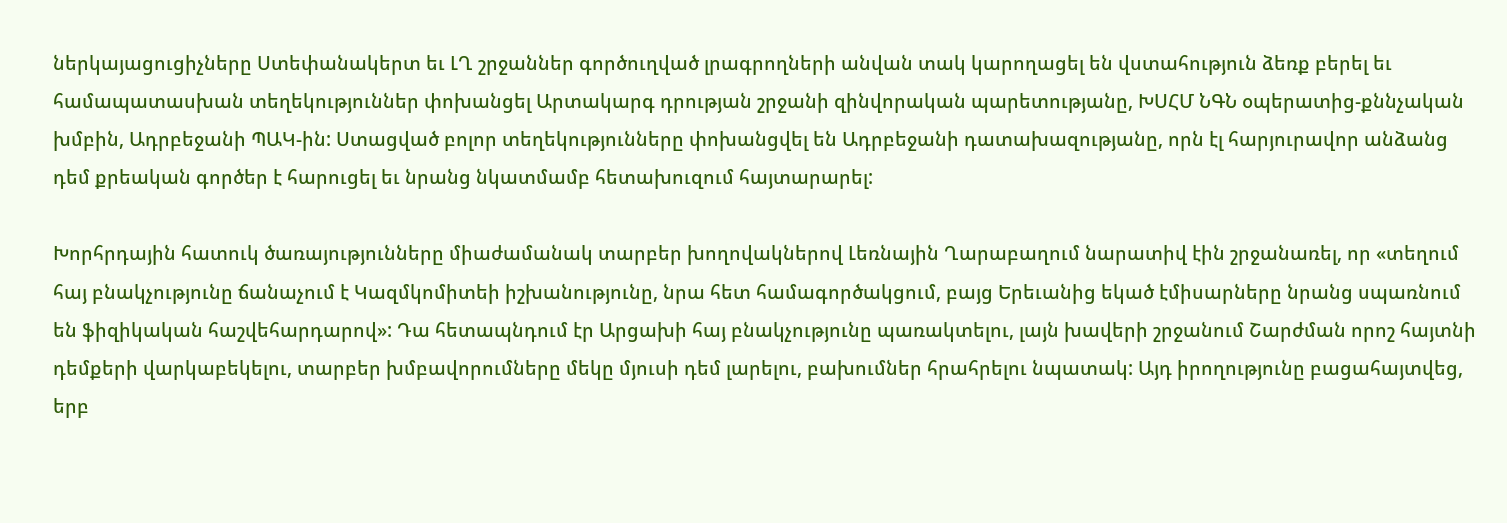ներկայացուցիչները Ստեփանակերտ եւ ԼՂ շրջաններ գործուղված լրագրողների անվան տակ կարողացել են վստահություն ձեռք բերել եւ համապատասխան տեղեկություններ փոխանցել Արտակարգ դրության շրջանի զինվորական պարետությանը, ԽՍՀՄ ՆԳՆ օպերատից-քննչական խմբին, Ադրբեջանի ՊԱԿ-ին: Ստացված բոլոր տեղեկությունները փոխանցվել են Ադրբեջանի դատախազությանը, որն էլ հարյուրավոր անձանց դեմ քրեական գործեր է հարուցել եւ նրանց նկատմամբ հետախուզում հայտարարել:

Խորհրդային հատուկ ծառայությունները միաժամանակ տարբեր խողովակներով Լեռնային Ղարաբաղում նարատիվ էին շրջանառել, որ «տեղում հայ բնակչությունը ճանաչում է Կազմկոմիտեի իշխանությունը, նրա հետ համագործակցում, բայց Երեւանից եկած էմիսարները նրանց սպառնում են ֆիզիկական հաշվեհարդարով»: Դա հետապնդում էր Արցախի հայ բնակչությունը պառակտելու, լայն խավերի շրջանում Շարժման որոշ հայտնի դեմքերի վարկաբեկելու, տարբեր խմբավորումները մեկը մյուսի դեմ լարելու, բախումներ հրահրելու նպատակ: Այդ իրողությունը բացահայտվեց, երբ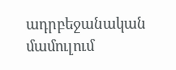ադրբեջանական մամուլում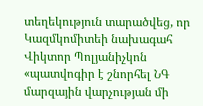տեղեկություն տարածվեց, որ Կազմկոմիտեի նախագահ Վիկտոր Պոլյանիչկոն «պատվոգիր է շնորհել ՆԳ մարզային վարչության մի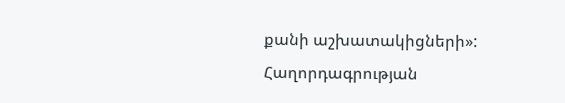քանի աշխատակիցների»: Հաղորդագրության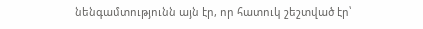նենգամտությունն այն էր, որ հատուկ շեշտված էր՝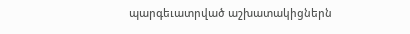պարգեւատրված աշխատակիցներն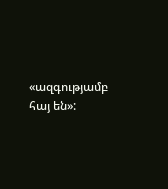«ազգությամբ հայ են»: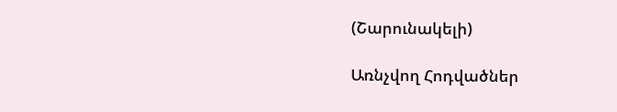(Շարունակելի)

Առնչվող Հոդվածներ